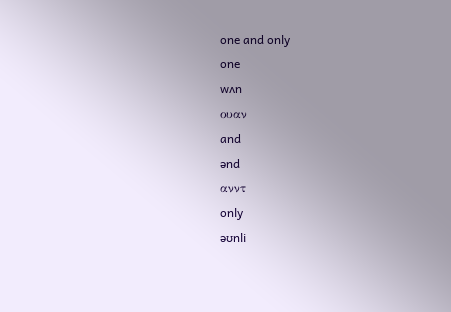one and only
one
wʌn
ουαν
and
ənd
ανντ
only
əʊnli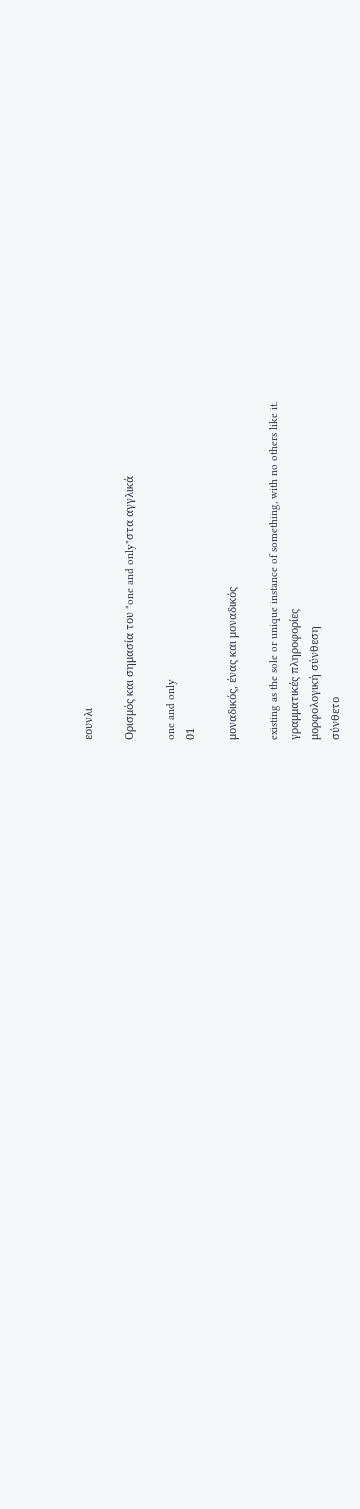εουνλι

Ορισμός και σημασία του "one and only"στα αγγλικά

one and only
01

μοναδικός, ένας και μοναδικός

existing as the sole or unique instance of something, with no others like it.
γραμματικές πληροφορίες
μορφολογική σύνθεση
σύνθετο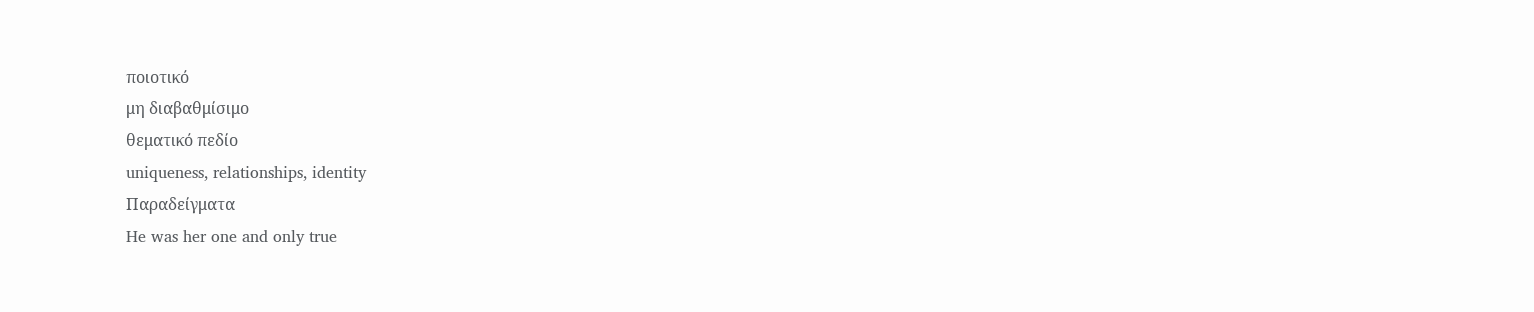ποιοτικό
μη διαβαθμίσιμο
θεματικό πεδίο
uniqueness, relationships, identity
Παραδείγματα
He was her one and only true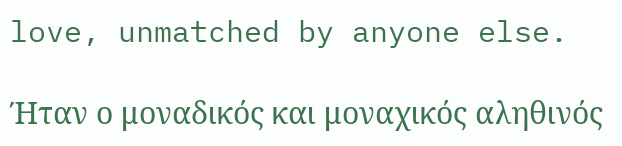love, unmatched by anyone else.

Ήταν ο μοναδικός και μοναχικός αληθινός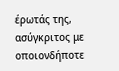έρωτάς της, ασύγκριτος με οποιονδήποτε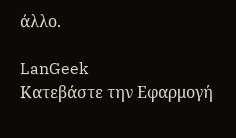άλλο.

LanGeek
Κατεβάστε την Εφαρμογή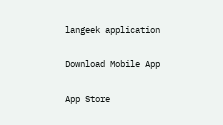langeek application

Download Mobile App

App Store